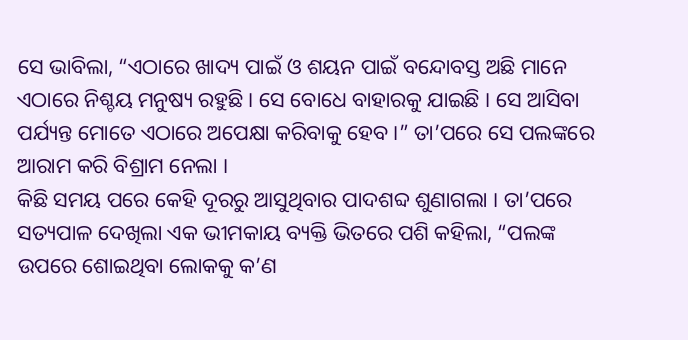ସେ ଭାବିଲା, “ଏଠାରେ ଖାଦ୍ୟ ପାଇଁ ଓ ଶୟନ ପାଇଁ ବନ୍ଦୋବସ୍ତ ଅଛି ମାନେ ଏଠାରେ ନିଶ୍ଚୟ ମନୁଷ୍ୟ ରହୁଛି । ସେ ବୋଧେ ବାହାରକୁ ଯାଇଛି । ସେ ଆସିବା ପର୍ଯ୍ୟନ୍ତ ମୋତେ ଏଠାରେ ଅପେକ୍ଷା କରିବାକୁ ହେବ ।” ତା’ପରେ ସେ ପଲଙ୍କରେ ଆରାମ କରି ବିଶ୍ରାମ ନେଲା ।
କିଛି ସମୟ ପରେ କେହି ଦୂରରୁ ଆସୁଥିବାର ପାଦଶବ୍ଦ ଶୁଣାଗଲା । ତା’ପରେ ସତ୍ୟପାଳ ଦେଖିଲା ଏକ ଭୀମକାୟ ବ୍ୟକ୍ତି ଭିତରେ ପଶି କହିଲା, “ପଲଙ୍କ ଉପରେ ଶୋଇଥିବା ଲୋକକୁ କ’ଣ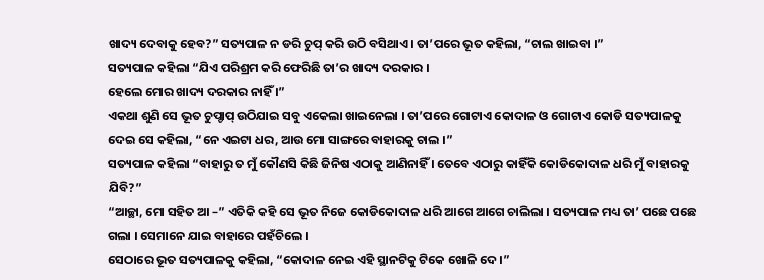ଖାଦ୍ୟ ଦେବାକୁ ହେବ?” ସତ୍ୟପାଳ ନ ଡରି ଚୁପ୍ କରି ଉଠି ବସିଥାଏ । ତା’ପରେ ଭୂତ କହିଲା, “ଚାଲ ଖାଇବା ।”
ସତ୍ୟପାଳ କହିଲା “ଯିଏ ପରିଶ୍ରମ କରି ଫେରିଛି ତା’ର ଖାଦ୍ୟ ଦରକାର ।
ହେଲେ ମୋର ଖାଦ୍ୟ ଦରକାର ନାହିଁ ।”
ଏକଥା ଶୁଣି ସେ ଭୂତ ଚୁପ୍ଚାପ୍ ଉଠିଯାଇ ସବୁ ଏକେଲା ଖାଇନେଲା । ତା’ପରେ ଗୋଟାଏ କୋଦାଳ ଓ ଗୋଟାଏ କୋଡି ସତ୍ୟପାଳକୁ ଦେଇ ସେ କହିଲା, “ନେ ଏଇଟା ଧର, ଆଉ ମୋ ସାଙ୍ଗରେ ବାହାରକୁ ଚାଲ ।”
ସତ୍ୟପାଳ କହିଲା “ବାହାରୁ ତ ମୁଁ କୌଣସି କିଛି ଜିନିଷ ଏଠାକୁ ଆଣିନାହିଁ । ତେବେ ଏଠାରୁ କାହିଁକି କୋଡିକୋଦାଳ ଧରି ମୁଁ ବାହାରକୁ ଯିବି?”
“ଆଚ୍ଛା, ମୋ ସହିତ ଆ –” ଏତିକି କହି ସେ ଭୂତ ନିଜେ କୋଡିକୋଦାଳ ଧରି ଆଗେ ଆଗେ ଚାଲିଲା । ସତ୍ୟପାଳ ମଧ୍ୟ ତା’ ପଛେ ପଛେ ଗଲା । ସେମାନେ ଯାଇ ବାହାରେ ପହଁଚିଲେ ।
ସେଠାରେ ଭୂତ ସତ୍ୟପାଳକୁ କହିଲା, “କୋଦାଳ ନେଇ ଏହି ସ୍ଥାନଟିକୁ ଟିକେ ଖୋଳି ଦେ ।”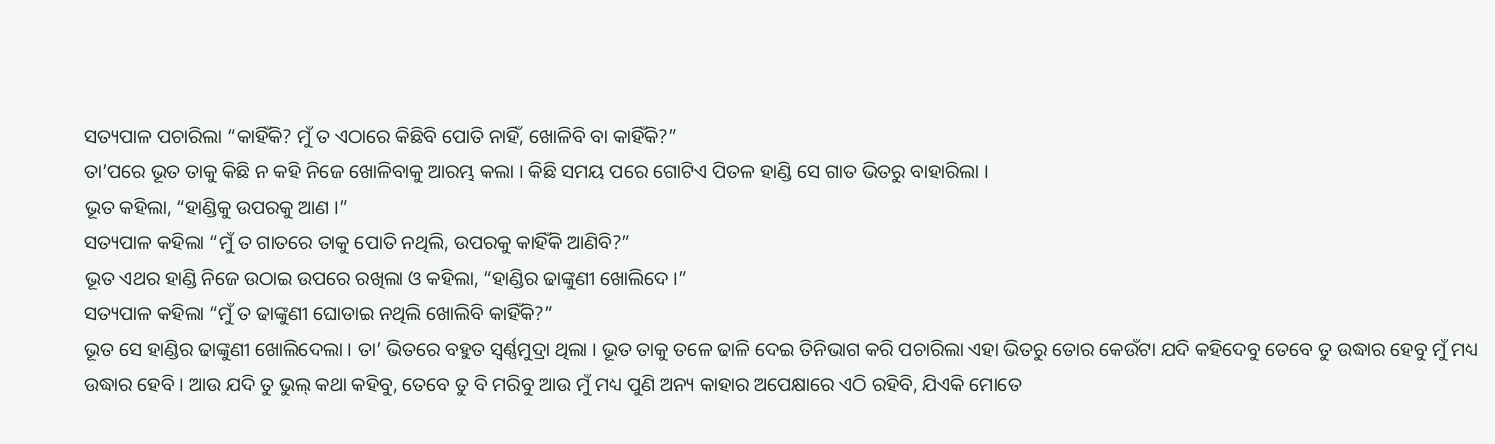ସତ୍ୟପାଳ ପଚାରିଲା “କାହିଁକି? ମୁଁ ତ ଏଠାରେ କିଛିବି ପୋତି ନାହିଁ, ଖୋଳିବି ବା କାହିଁକି?”
ତା’ପରେ ଭୂତ ତାକୁ କିଛି ନ କହି ନିଜେ ଖୋଳିବାକୁ ଆରମ୍ଭ କଲା । କିଛି ସମୟ ପରେ ଗୋଟିଏ ପିତଳ ହାଣ୍ଡି ସେ ଗାତ ଭିତରୁ ବାହାରିଲା ।
ଭୂତ କହିଲା, “ହାଣ୍ଡିକୁ ଉପରକୁ ଆଣ ।”
ସତ୍ୟପାଳ କହିଲା “ମୁଁ ତ ଗାତରେ ତାକୁ ପୋତି ନଥିଲି, ଉପରକୁ କାହିଁକି ଆଣିବି?”
ଭୂତ ଏଥର ହାଣ୍ଡି ନିଜେ ଉଠାଇ ଉପରେ ରଖିଲା ଓ କହିଲା, “ହାଣ୍ଡିର ଢାଙ୍କୁଣୀ ଖୋଲିଦେ ।”
ସତ୍ୟପାଳ କହିଲା “ମୁଁ ତ ଢାଙ୍କୁଣୀ ଘୋଡାଇ ନଥିଲି ଖୋଲିବି କାହିଁକି?”
ଭୂତ ସେ ହାଣ୍ଡିର ଢାଙ୍କୁଣୀ ଖୋଲିଦେଲା । ତା’ ଭିତରେ ବହୁତ ସ୍ୱର୍ଣ୍ଣମୁଦ୍ରା ଥିଲା । ଭୂତ ତାକୁ ତଳେ ଢାଳି ଦେଇ ତିନିଭାଗ କରି ପଚାରିଲା ଏହା ଭିତରୁ ତୋର କେଉଁଟା ଯଦି କହିଦେବୁ ତେବେ ତୁ ଉଦ୍ଧାର ହେବୁ ମୁଁ ମଧ୍ୟ ଉଦ୍ଧାର ହେବି । ଆଉ ଯଦି ତୁ ଭୁଲ୍ କଥା କହିବୁ, ତେବେ ତୁ ବି ମରିବୁ ଆଉ ମୁଁ ମଧ୍ୟ ପୁଣି ଅନ୍ୟ କାହାର ଅପେକ୍ଷାରେ ଏଠି ରହିବି, ଯିଏକି ମୋତେ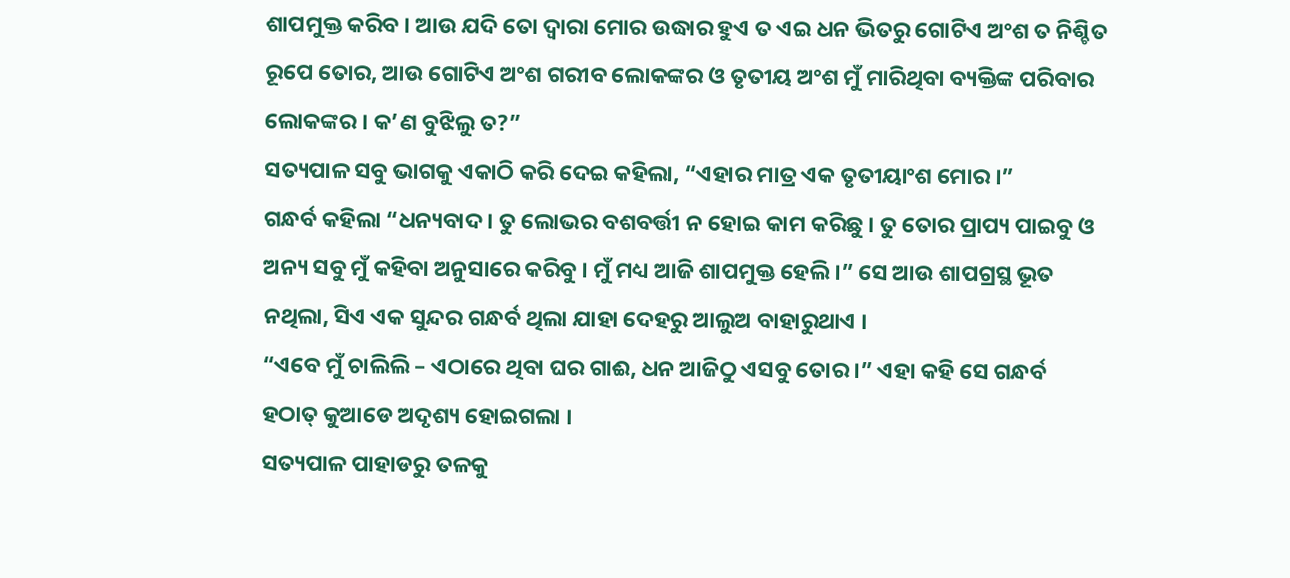ଶାପମୁକ୍ତ କରିବ । ଆଉ ଯଦି ତୋ ଦ୍ୱାରା ମୋର ଉଦ୍ଧାର ହୁଏ ତ ଏଇ ଧନ ଭିତରୁ ଗୋଟିଏ ଅଂଶ ତ ନିଶ୍ଚିତ ରୂପେ ତୋର, ଆଉ ଗୋଟିଏ ଅଂଶ ଗରୀବ ଲୋକଙ୍କର ଓ ତୃତୀୟ ଅଂଶ ମୁଁ ମାରିଥିବା ବ୍ୟକ୍ତିଙ୍କ ପରିବାର ଲୋକଙ୍କର । କ’ଣ ବୁଝିଲୁ ତ?”
ସତ୍ୟପାଳ ସବୁ ଭାଗକୁ ଏକାଠି କରି ଦେଇ କହିଲା, “ଏହାର ମାତ୍ର ଏକ ତୃତୀୟାଂଶ ମୋର ।”
ଗନ୍ଧର୍ବ କହିଲା “ଧନ୍ୟବାଦ । ତୁ ଲୋଭର ବଶବର୍ତ୍ତୀ ନ ହୋଇ କାମ କରିଛୁ । ତୁ ତୋର ପ୍ରାପ୍ୟ ପାଇବୁ ଓ ଅନ୍ୟ ସବୁ ମୁଁ କହିବା ଅନୁସାରେ କରିବୁ । ମୁଁ ମଧ୍ୟ ଆଜି ଶାପମୁକ୍ତ ହେଲି ।” ସେ ଆଉ ଶାପଗ୍ରସ୍ଥ ଭୂତ ନଥିଲା, ସିଏ ଏକ ସୁନ୍ଦର ଗନ୍ଧର୍ବ ଥିଲା ଯାହା ଦେହରୁ ଆଲୁଅ ବାହାରୁଥାଏ ।
“ଏବେ ମୁଁ ଚାଲିଲି – ଏଠାରେ ଥିବା ଘର ଗାଈ, ଧନ ଆଜିଠୁ ଏସବୁ ତୋର ।” ଏହା କହି ସେ ଗନ୍ଧର୍ବ ହଠାତ୍ କୁଆଡେ ଅଦୃଶ୍ୟ ହୋଇଗଲା ।
ସତ୍ୟପାଳ ପାହାଡରୁ ତଳକୁ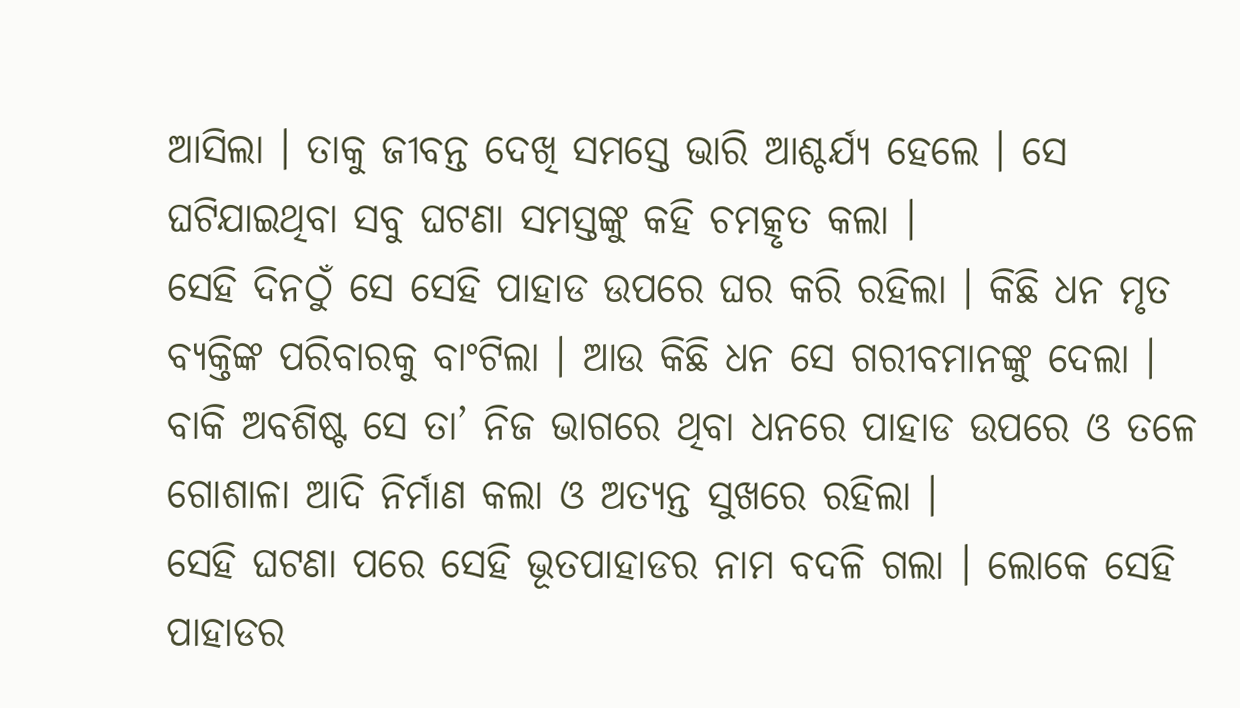ଆସିଲା । ତାକୁ ଜୀବନ୍ତ ଦେଖି ସମସ୍ତେ ଭାରି ଆଶ୍ଚର୍ଯ୍ୟ ହେଲେ । ସେ ଘଟିଯାଇଥିବା ସବୁ ଘଟଣା ସମସ୍ତଙ୍କୁ କହି ଚମତ୍କୃତ କଲା ।
ସେହି ଦିନଠୁଁ ସେ ସେହି ପାହାଡ ଉପରେ ଘର କରି ରହିଲା । କିଛି ଧନ ମୃତ ବ୍ୟକ୍ତିଙ୍କ ପରିବାରକୁ ବାଂଟିଲା । ଆଉ କିଛି ଧନ ସେ ଗରୀବମାନଙ୍କୁ ଦେଲା । ବାକି ଅବଶିଷ୍ଟ ସେ ତା’ ନିଜ ଭାଗରେ ଥିବା ଧନରେ ପାହାଡ ଉପରେ ଓ ତଳେ ଗୋଶାଳା ଆଦି ନିର୍ମାଣ କଲା ଓ ଅତ୍ୟନ୍ତ ସୁଖରେ ରହିଲା ।
ସେହି ଘଟଣା ପରେ ସେହି ଭୂତପାହାଡର ନାମ ବଦଳି ଗଲା । ଲୋକେ ସେହି ପାହାଡର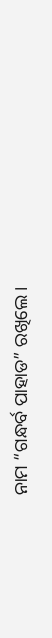ନାମ “ଗନ୍ଧର୍ବ ପାହାଡ” ରଖିଲେ ।